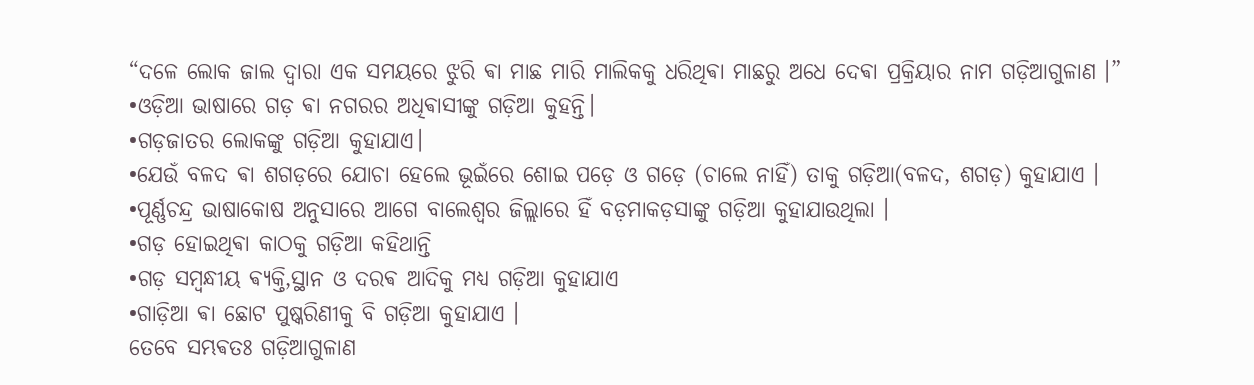“ଦଳେ ଲୋକ ଜାଲ ଦ୍ଵାରା ଏକ ସମୟରେ ଝୁରି ଵା ମାଛ ମାରି ମାଲିକକୁ ଧରିଥିଵା ମାଛରୁ ଅଧେ ଦେଵା ପ୍ରକ୍ରିୟାର ନାମ ଗଡ଼ିଆଗୁଳାଣ ।”
•ଓଡ଼ିଆ ଭାଷାରେ ଗଡ଼ ଵା ନଗରର ଅଧିଵାସୀଙ୍କୁ ଗଡ଼ିଆ କୁହନ୍ତି।
•ଗଡ଼ଜାତର ଲୋକଙ୍କୁ ଗଡ଼ିଆ କୁହାଯାଏ।
•ଯେଉଁ ବଳଦ ଵା ଶଗଡ଼ରେ ଯୋଚା ହେଲେ ଭୂଇଁରେ ଶୋଇ ପଡ଼େ ଓ ଗଡ଼େ (ଚାଲେ ନାହିଁ) ତାକୁ ଗଡ଼ିଆ(ବଳଦ, ଶଗଡ଼) କୁହାଯାଏ ।
•ପୂର୍ଣ୍ଣଚନ୍ଦ୍ର ଭାଷାକୋଷ ଅନୁସାରେ ଆଗେ ବାଲେଶ୍ଵର ଜିଲ୍ଲାରେ ହିଁ ବଡ଼ମାକଡ଼ସାଙ୍କୁ ଗଡ଼ିଆ କୁହାଯାଉଥିଲା ।
•ଗଡ଼ ହୋଇଥିଵା କାଠକୁ ଗଡ଼ିଆ କହିଥାନ୍ତି
•ଗଡ଼ ସମ୍ବନ୍ଧୀୟ ଵ୍ୟକ୍ତି,ସ୍ଥାନ ଓ ଦରଵ ଆଦିକୁ ମଧ୍ୟ ଗଡ଼ିଆ କୁହାଯାଏ
•ଗାଡ଼ିଆ ଵା ଛୋଟ ପୁଷ୍କରିଣୀକୁ ବି ଗଡ଼ିଆ କୁହାଯାଏ ।
ତେବେ ସମ୍ଭଵତଃ ଗଡ଼ିଆଗୁଳାଣ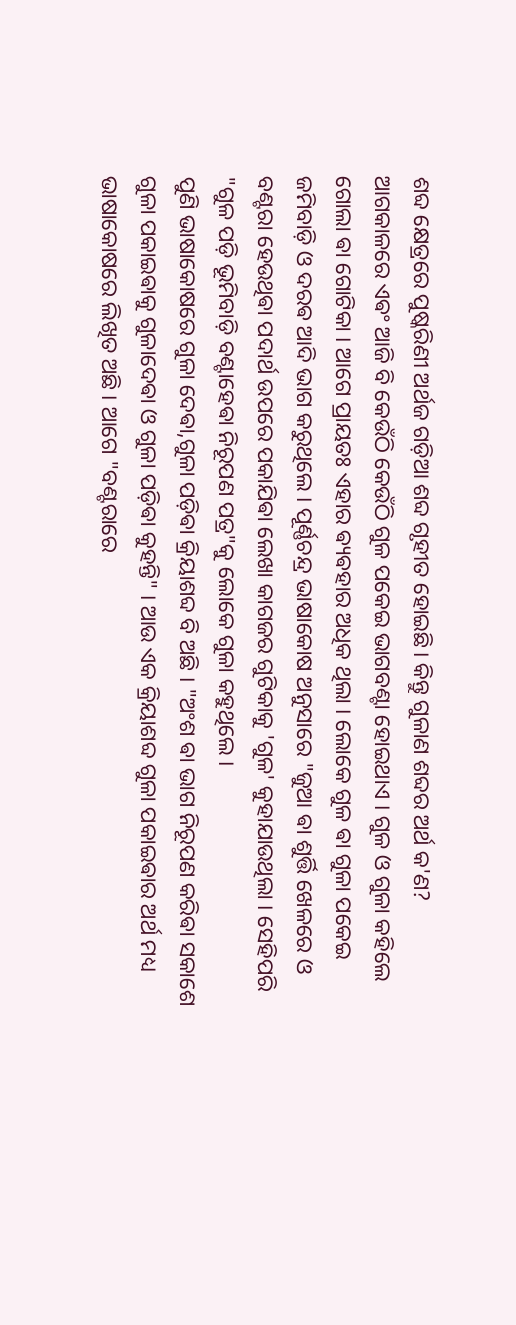ଶବ୍ଦ କ୍ଷେତ୍ରରେ ପୁଷ୍କରିଣୀ ଅର୍ଥଜ ଗଡ଼ିଆ ଶବ୍ଦ ଗୃହୀତ ହୋଇଛି। କିନ୍ତୁ ଗୁଳାଣ ଶବ୍ଦର ଅର୍ଥ କ'ଣ?
ଆଗକାଳରେ ଏଵଂ ଆଜି ବି କେଉଁଠି କେଉଁଠି ଗୁଳ ପକେଇ ଭାଗବଣ୍ଟା ହୋଇଥାଏ । ଗୁଳ ଓ ଗୁଳା କହିଲେ ଗୋଲା ଵା ଗୋଟିକା । ଆଗେ ପ୍ରାୟତଃ ଏହାର ଵ୍ୟଵହାର ଅଧିକ ଥିଲା । ଲୋକେ ଗୁଳ ଵା ଗୁଳା ପକେଇ ଜମିବାଡ଼ି ଓ ଦରଵ ଆଦି ଭାଗ କରୁଥିଲେ । ପୂର୍ଣ୍ଣଚନ୍ଦ୍ର ଭାଷାକୋଷ ଅନୁସାରେ "ଜୁଆ ଵା ଶୁର୍ତ୍ତି ଖେଳରେ ଓ ବଣ୍ଟରା ହେଉଥିଵା ପଦାର୍ଥ ଉପରେ ପକାଯିଵା ଲେଖା କାଗଜର ଗୁଟିକାକୁ 'ଗୁଳ' କୁହାଯାଉଥିଲା । ସେହିପରି
"ଗୁଳ ପଡ଼ି ଭୂମିବାଡ଼ି ବଣ୍ଟାହେଵା ନିରୂପଣ ପତ୍ର"କୁ ଲୋକେ ଗୁଳା କହୁଥିଲେ ।
ପୁଣି ଭାଷାକୋଷରେ ଗୁଳା ଦେଵା,ଗୁଳା ପଡ଼ିଵା କ୍ରିୟାଶବ୍ଦ ବି ଅଛି । "ଅଂଶ ଵା ଭାଗ ନିରୂପଣ କରିଵା ସକାଶେ ଗୁଳା ପକାଇଵାକୁ ଗୁଳାଦେଵା ଓ ଗୁଳା ପଡ଼ିଵା କୁହନ୍ତି" । ଆଉ ଏକ କ୍ରିୟାଶବ୍ଦ ଗୁଳା ପକାଇଵାର ଅର୍ଥ ମଧ୍ୟ ଭାଷାକୋଷରେ ଲିଖିତ ଅଛି । ଆଗେ "ବଣ୍ଟରାରେ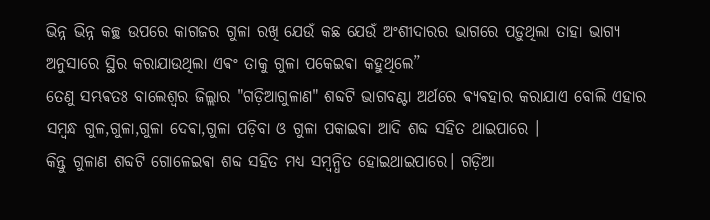ଭିନ୍ନ ଭିନ୍ନ କଚ୍ଛ ଉପରେ କାଗଜର ଗୁଳା ରଖି ଯେଉଁ କଛ ଯେଉଁ ଅଂଶୀଦାରର ଭାଗରେ ପଡ଼ୁଥିଲା ତାହା ଭାଗ୍ୟ ଅନୁସାରେ ସ୍ଥିର କରାଯାଉଥିଲା ଏଵଂ ତାକୁ ଗୁଳା ପକେଇଵା କହୁଥିଲେ”
ତେଣୁ ସମ୍ଭଵତଃ ବାଲେଶ୍ଵର ଜିଲ୍ଲାର "ଗଡ଼ିଆଗୁଳାଣ" ଶବ୍ଦଟି ଭାଗବଣ୍ଟା ଅର୍ଥରେ ଵ୍ୟଵହାର କରାଯାଏ ବୋଲି ଏହାର ସମ୍ବନ୍ଧ ଗୁଳ,ଗୁଳା,ଗୁଳା ଦେଵା,ଗୁଳା ପଡ଼ିବା ଓ ଗୁଳା ପକାଇଵା ଆଦି ଶବ୍ଦ ସହିତ ଥାଇପାରେ ।
କିନ୍ତୁ ଗୁଳାଣ ଶବ୍ଦଟି ଗୋଳେଇଵା ଶବ୍ଦ ସହିତ ମଧ୍ୟ ସମ୍ବନ୍ଧିତ ହୋଇଥାଇପାରେ। ଗଡ଼ିଆ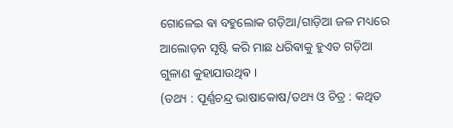ଗୋଳେଇ ଵା ବହୁଲୋକ ଗଡ଼ିଆ/ଗାଡ଼ିଆ ଜଳ ମଧ୍ୟରେ ଆଲୋଡ଼ନ ସୃଷ୍ଟି କରି ମାଛ ଧରିଵାକୁ ହୁଏତ ଗଡ଼ିଆ ଗୁଳାଣ କୁହାଯାଉଥିଵ ।
(ତଥ୍ୟ : ପୂର୍ଣ୍ଣଚନ୍ଦ୍ର ଭାଷାକୋଷ/ତଥ୍ୟ ଓ ଚିତ୍ର : କଥିତ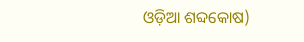ଓଡ଼ିଆ ଶବ୍ଦକୋଷ)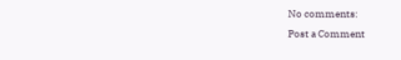No comments:
Post a Comment